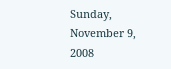Sunday, November 9, 2008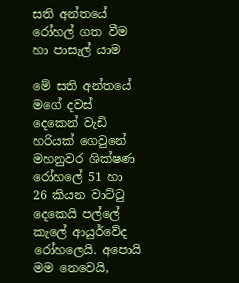සති අන්තයේ රෝහල් ගත වීම හා පාසැල් යාම

මේ සති අන්තයේ මගේ දවස් දෙකෙන් වැ‍ඩි හරියක් ගෙවුනේ මහනුවර ශික්ෂණ රෝහලේ 51 හා 26 කියන වාට්ටු දෙකෙයි පල්ලේ කැලේ ආයුර්වේද රෝහලෙයි. අපොයි මම නෙවෙයි,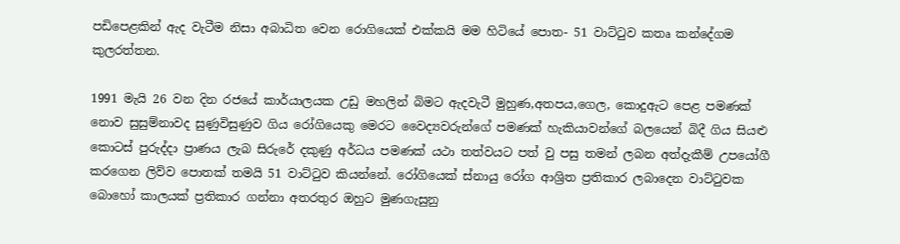පඩිපෙළකින් ඇද වැටීම නිසා අ‍බාධිත වෙන රොගියෙක් එක්කයි මම හිටියේ පොත- 51 වාට්ටුව කතෘ කන්දේගම කුලරත්තන.

1991 මැයි 26 වන දින රජයේ කාර්යාලයක උඩු මහලින් බිමට ඇදවැටී මුහුණ,අතපය,ගෙල, කොදුඇට පෙළ පමණක් නොව සුසුම්නාවද සුණුවිසුණුව ගිය රෝගියෙකු මෙරට වෛද්‍යවරුන්ගේ පමණක් හැකියාවන්ගේ බලයෙන් බිදී ගිය සියළු කොටස් පුරුද්දා ප්‍රාණය ලැබ සිරුරේ දකුණු අර්ධය පමණක් යථා තත්වයට පත් වු පසු තමන් ලබන අත්දැකීම් උපයෝගී කරගෙන ලිව්ව පොතක් තමයි 51 වාට්ටුව කියන්නේ. රෝගියෙක් ස්නායු රෝග ආශ්‍රිත ‍ප්‍රතිකාර ලබාදෙන වාට්ටුවක බොහෝ කාලයක් ප්‍රතිකාර ගන්නා අතරතුර ඔහුට ‍මුණගැසුනු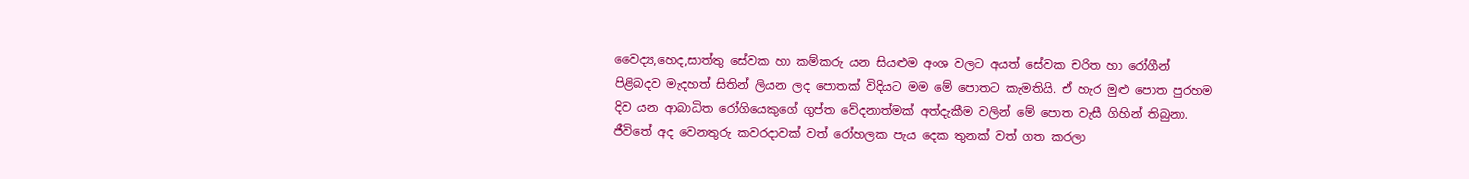වෛද්‍ය,හෙද,සාත්තු සේවක හා කම්කරු යන සියළුම අංශ වලට අයත් සේවක චරිත හා රෝගීන් පිළිබදව මැදහත් සිතින් ලියන ලද පොතක් විදියට මම මේ පොතට කැමතියි. ඒ හැර ‍මුළු පොත පුරහම දිව යන ආබාධිත රෝගියෙකුගේ ගුප්ත වේදනාත්මක් අත්දැකීම වලින් මේ පොත වැසී ගිහින් තිබුනා. ජීවිතේ අද වෙනතුරු කවරදාවක් වත් ‍රෝහලක පැය ‍දෙක තුනක් වත් ගත කරලා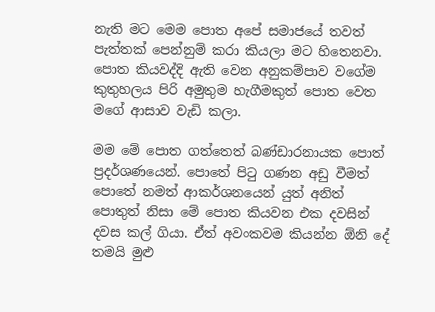නැති මට මෙම පොත අපේ සමාජයේ තවත් පැත්තක් පෙන්නුම් කරා කියලා මට ‍හිතෙනවා. පොත කියවද්දි ඇති වෙන අනුකම්පාව වගේම කුතුහලය පිරි අමුතුම හැගීමකුත් පොත වෙත මගේ ආසාව වැඩි කලා.

මම මේ පොත ගත්තෙත් ‍‍බණ්ඩාරනායක පොත් ප්‍රදර්ශණයෙන්. පොතේ පිටු ගණන අඩු වීමත් පොතේ නමත් ‍‍ආකර්ශනයෙන් යුත් අනිත් පොතුත් නිසා මේ පොත කියවන එක දවසින් දවස කල් ගියා. ඒත් අවංකවම කියන්න ඕනි දේ තමයි මුළු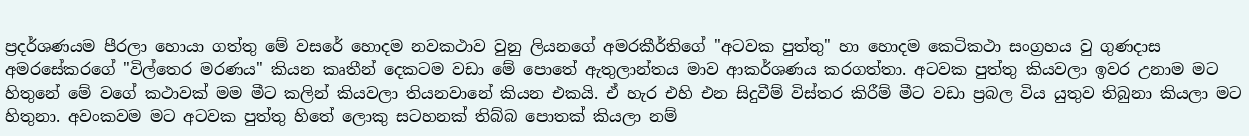ප්‍රදර්ශණයම පීරලා හොයා ගත්තු මේ වසරේ හොදම නවකථාව ‍වුනු ලියනගේ අමරකීර්ති‍ගේ "අටවක පුත්තු" හා හොදම කෙටිකථා සංග්‍රහය වු ගුණදාස අමරසේකරගේ "විල්තෙර මරණය" කියන කෘතීන් දෙකටම වඩා මේ පොතේ ඇතුලාන්තය මාව ආකර්ශණය කරගත්තා. අටවක පුත්තු කියවලා ඉවර උනාම මට හිතුනේ මේ ව‍ගේ කථාවක් මම මීට කලින් කියවලා තියනවානේ කියන එකයි. ඒ හැර එහි එන සිදුවීම් විස්තර කිරීම් මීට වඩා ප්‍රබල විය යුතුව තිබුනා කියලා මට හිතුනා. අවංකවම මට ‍අටවක පුත්තු හිතේ ලොකු සටහනක් තිබ්බ පොතක් කියලා නම්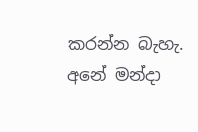කරන්න බැහැ. අනේ මන්දා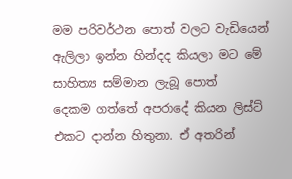මම පරිවර්ථන පොත් වලට වැඩියෙන් ඇලිලා ඉන්න හින්දද කියලා මට මේ සාහිත්‍ය සම්මාන ලැබූ පොත් දෙකම ‍ගත්තේ අපරාදේ කියන ලිස්ට් එකට දාන්න හිතුනා. ඒ අතරින්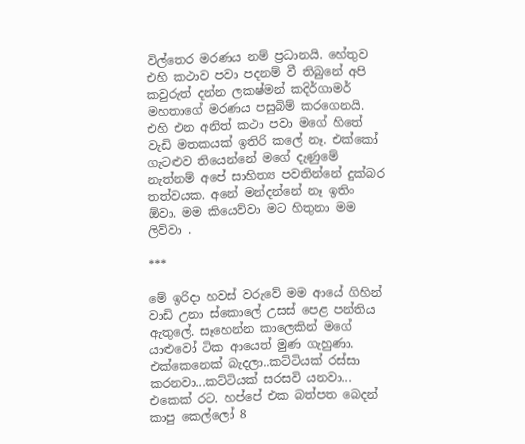විල්තෙර මරණය නම් ප්‍රධානයි. හේතුව එහි කථාව පවා පදනම් වී තිබුනේ අපි කවුරුත් දන්න ලකෂ්මන් කදිර්ගාමර් මහතාගේ මරණය පසුබිම් කරගෙනයි. එහි එන අනිත් කථා පවා මගේ හිතේ වැඩි මතකයක් ඉතිරි කලේ නෑ. එක්කෝ ගැටළුව තියෙන්නේ මගේ දැණුමේ නැත්නම් අපේ සාහිත්‍ය පවතින්නේ දුක්බර තත්වයක. අනේ මන්දන්නේ නෑ ඉතිං ඕවා. මම කියෙව්වා මට හිතුනා මම ලිව්වා .

***

මේ ඉරිදා හවස් වරුවේ මම ආයේ ගිහින් වාඩි උනා ස්කොලේ උසස් පෙළ පන්තිය ඇතුලේ. සෑහෙන්න කාලෙකින් මගේ යාළුවෝ ටික ආයෙත් මුණ ගැහුණා. එක්කෙනෙක් බැදලා..කට්ටියක් රස්සා කරනවා...කට්ටියක් සරසවි යනවා... එකෙක් රට. හප්පේ එක බත්පත බෙදන් කාපු කෙල්ලෝ 8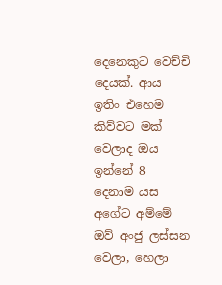දෙනෙකුට ‍වෙච්චි දෙයක්. ආය ඉතිං එහෙම කිව්වට මක් වෙලාද ඔය ඉන්නේ 8 දෙනාම යස අගේට අම්මේ ඔව් අංජු ලස්සන වෙලා, හෙලා‍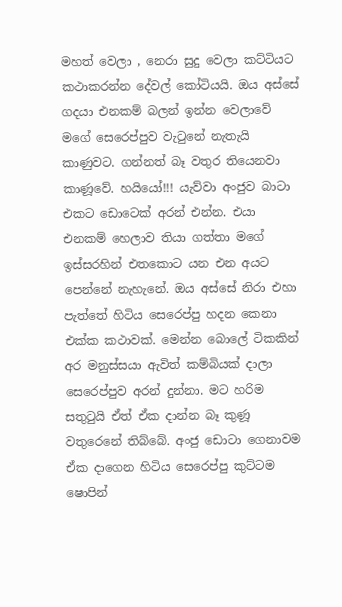මහත් වෙලා , නෙරා සුදු වෙලා කට්ටියට කථාකරන්න දේවල් කෝටියයි. ඔය අස්සේ ගදයා එනකම් බලන් ඉන්න වෙලාවේ මගේ සෙරෙප්පුව වැටුනේ නැතැයි කාණුවට. ගන්නත් බෑ වතුර තියෙනවා කාණූවේ. හයියෝ!!! යැව්වා අංජුව බාටා එකට ඩොටෙක් අරන් එන්න. එයා එනකම් හෙලාව තියා ගත්තා මගේ ඉස්සරහින් ‍එතකොට යන එන අයට පෙන්නේ නැහැනේ. ඔය අස්සේ නිරා එහා පැත්තේ හිටිය සෙරෙප්පු හදන කෙනා එක්ක කථාවක්. මෙන්න බොලේ ටිකකින් අර මනුස්සයා ඇවිත් කම්බියක් දාලා සෙරෙප්පුව අරන් දුන්නා. මට හරිම සතුටුයි ඒත් ඒක දාන්න බෑ කුණූ වතුරෙනේ තිබ්බේ. අංජු ඩොටා ගෙනාවම ඒක දාගෙන හිටිය සෙරෙප්පු කුට්ටම ෂොපින්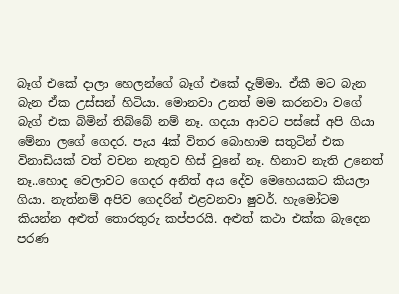බෑග් එකේ දාලා හෙලන්ගේ බෑග් එකේ දැම්මා. ඒකී මට බැන බැන ඒක උස්සන් හිටියා. මොනවා උනත් මම කරනවා වගේ බැග් එක බිමින් තිබ්බේ නම් නෑ. ගදයා ආවට පස්සේ අපි ගියා මේනා ලගේ ගෙදර. පැය 4ක් විතර බොහාම සතුටින් එක විනාඩියක් වත් වචන නැතුව හිස් වුනේ නෑ. හිනාව නැති උනෙත් නෑ..හොද වෙලාවට ගෙදර අනිත් අය දේව මෙහෙයකට කියලා ගියා. නැත්නම් අපිව ගෙදරින් එළවනවා ෂුවර්. හැමෝටම කියන්න අළුත් තොරතුරු කප්පරයි. අළුත් කථා එක්ක බැදෙන පරණ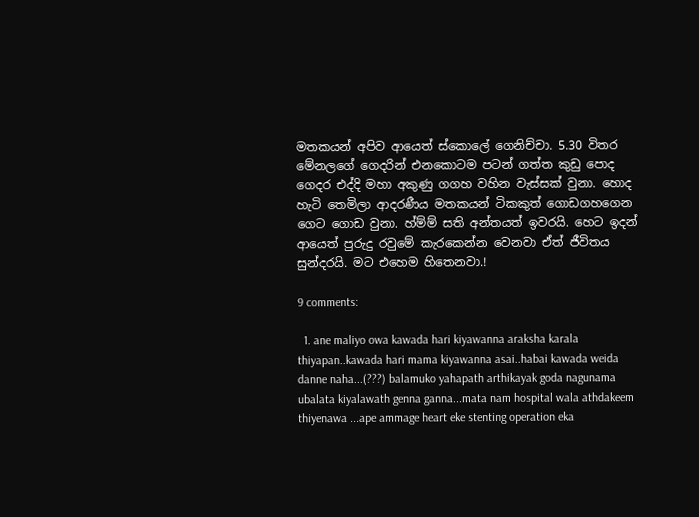මතකයන් අපිව ආයෙත් ස්කොලේ ගෙනිච්චා. 5.30 විතර මේනලගේ ගෙදරින් එනකොටම පටන් ගත්ත කුඩු පොද ගෙදර එද්දි මහා අකුණු ගගහ වහින වැස්සක් වුනා. හොද හැටි තෙමිලා ආදරණීය මතකයන් ටිකකුත් ‍ගොඩගහගෙන ගෙට ගොඩ වුනා. හ්ම්ම් සති අන්තයත් ඉවරයි. හෙට ඉදන් ආයෙත් පුරුදු රවුමේ කැරකෙන්න වෙනවා ඒත් ජීවිතය සුන්දරයි. මට එහෙම හිතෙනවා.!

9 comments:

  1. ane maliyo owa kawada hari kiyawanna araksha karala thiyapan..kawada hari mama kiyawanna asai..habai kawada weida danne naha...(???) balamuko yahapath arthikayak goda nagunama ubalata kiyalawath genna ganna...mata nam hospital wala athdakeem thiyenawa ...ape ammage heart eke stenting operation eka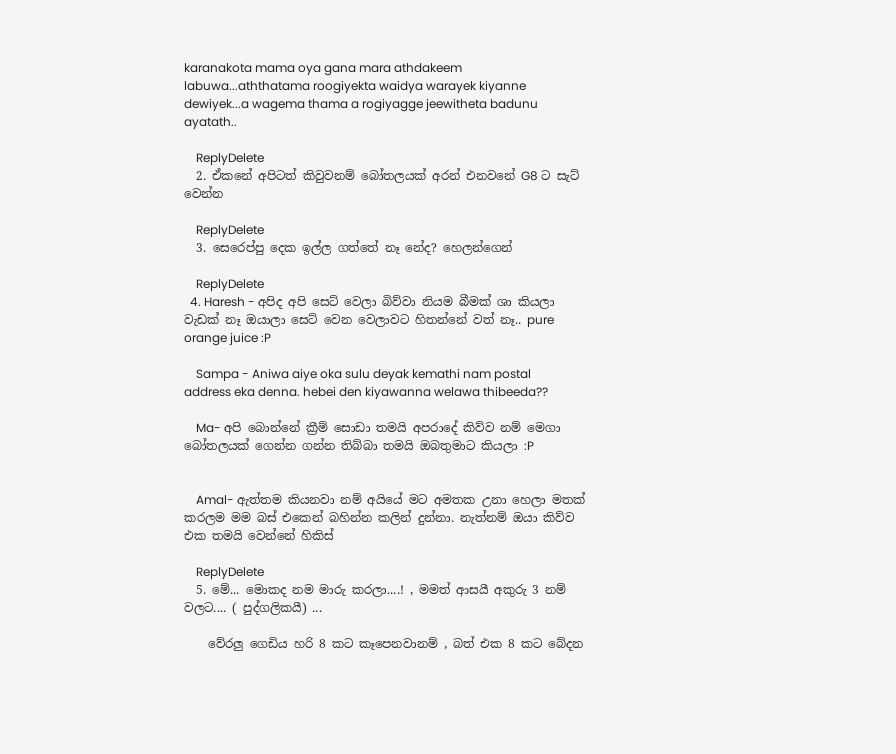karanakota mama oya gana mara athdakeem labuwa...aththatama roogiyekta waidya warayek kiyanne dewiyek...a wagema thama a rogiyagge jeewitheta badunu ayatath..

    ReplyDelete
  2. ඒකනේ අපිටත් කිවුවනම් බෝතලයක් අරන් එනවනේ G8 ට සැට් වෙන්න

    ReplyDelete
  3. සෙරෙප්පු දෙක ඉල්ල ගත්තේ නෑ නේද? හෙලන්ගෙන්

    ReplyDelete
  4. Haresh - අපිද අපි ‍සෙට් වෙලා බිව්වා නියම බීමක් ශා කියලා වැඩක් නෑ ඔයාලා සෙට් වෙන වෙලාවට හිතන්නේ වත් නෑ.. pure orange juice :P

    Sampa - Aniwa aiye oka sulu deyak kemathi nam postal address eka denna. hebei den kiyawanna welawa thibeeda??

    Ma- අපි බොන්නේ ක්‍රීම් ‍‍සොඩා තමයි අපරාදේ කිව්ව නම් මෙගා බෝතලයක් ගෙන්න ගන්න තිබ්බා තමයි ඔබතුමාට කියලා :P


    Amal- ඇත්තම කියනවා නම් අයියේ මට අමතක උනා හෙලා මතක් කරලම මම බස් එකෙන් බහින්න කලින් දුන්නා. නැත්නම් ඔයා කිව්ව එක තමයි වෙන්නේ හිකිස්

    ReplyDelete
  5. මේ... මොකද නම මාරු කරලා....! , මමත් ආසයී අකුරු 3 නම් වලට.... ( පුද්ගලිකයී) ...

    වේරලු ගෙඩිය හරි 8 කට කෑපෙනවානම් , බත් එක 8 කට බේදන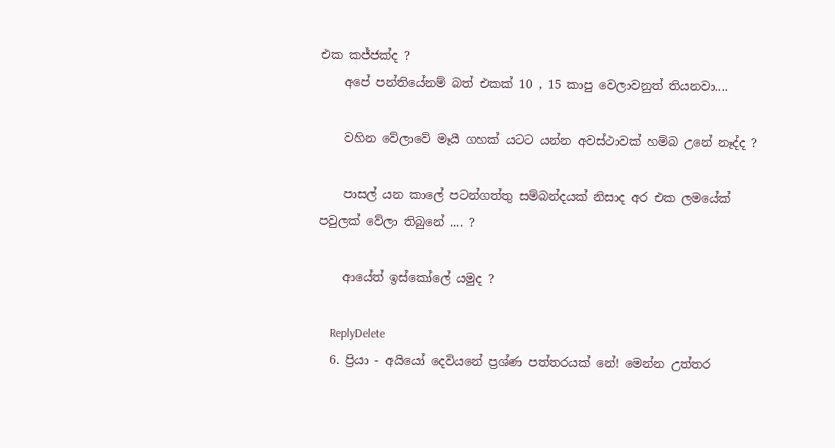එක කජ්ජක්ද ?
    අපේ පන්තියේනම් බත් එකක් 10 , 15 කාපු වෙලාවනුත් තියනවා....

    වහින වේලාවේ මෑයී ගහක් යටට යන්න අවස්ථාවක් හම්බ උනේ නෑද්ද ?

    පාසල් යන කාලේ පටන්ගත්තු සම්බන්දයක් නිසාද අර එක ලමයේක් පවුලක් වේලා තිබුනේ .... ?

    ආයේත් ඉස්කෝලේ යමුද ?

    ReplyDelete
  6. ප්‍රියා - අයියෝ දෙවියනේ ප්‍රශ්ණ පත්තරයක් නේ! මෙන්න උත්තර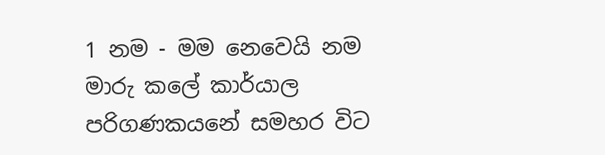1 නම - මම නෙවෙයි නම මාරු කලේ කාර්යාල පරිගණකයනේ සමහර විට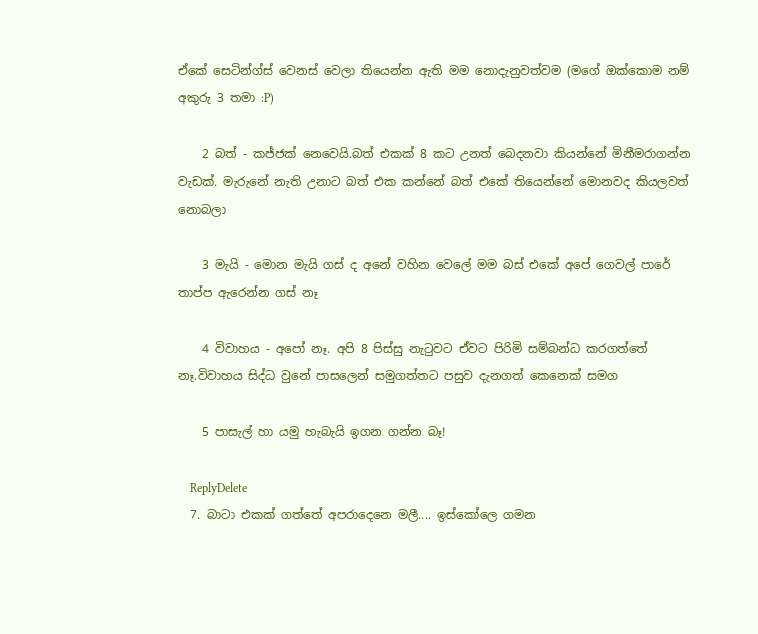ඒකේ ‍‍සෙටින්ග්ස් වෙනස් වෙලා තියෙන්න ඇති මම නොදැනුවත්වම (මගේ ඔක්කොම නම් අකුරු 3 තමා :P)

    2 බත් - කජ්ජක් නෙවෙයි.බත් එකක් 8 කට උනත් බෙදනවා කියන්නේ මිනීමරාගන්න වැඩක්. මැරුනේ නැති උනාට බත් එක කන්නේ බත් එකේ තියෙන්නේ මොනවද කියලවත් නොබලා

    3 මැයි - මොන මැයි ගස් ද අනේ වහින වෙලේ මම බස් එකේ අපේ ගෙවල් පාරේ තාප්ප ඇරෙන්න ගස් නෑ

    4 විවාහය - අපෝ නෑ. අපි 8 පිස්සු නැටුවට ඒවට පිරිමි සම්බන්ධ කරගත්තේ නෑ.විවාහය සිද්ධ වුනේ පාසලෙන් සමුගත්තට පසුව දැනගත් කෙනෙක් සමග

    5 පාසැල් හා යමු හැබැයි ඉගන ගන්න බෑ!

    ReplyDelete
  7. බාටා එකක් ගත්තේ අපරාදෙනෙ මලී.... ඉස්කෝලෙ ගමන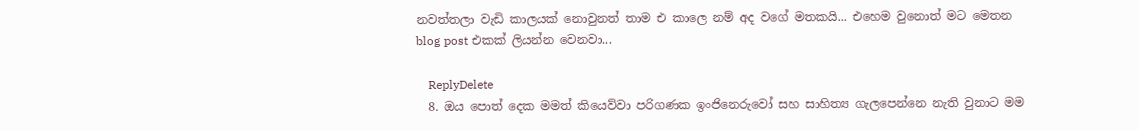නවත්තලා වැඩි කාලයක් නොවුනත් තාම එ කාලෙ නම් අද වගේ මතකයි... එහෙම වුනොත් මට මෙතන blog post එකක් ලියන්න වෙනවා...

    ReplyDelete
  8. ඔය පොත් දෙක මමත් කියෙව්වා පරිගණක ඉංජිනෙරුවෝ සහ සාහිත්‍ය ගැලපෙන්නෙ නැති වුනාට මම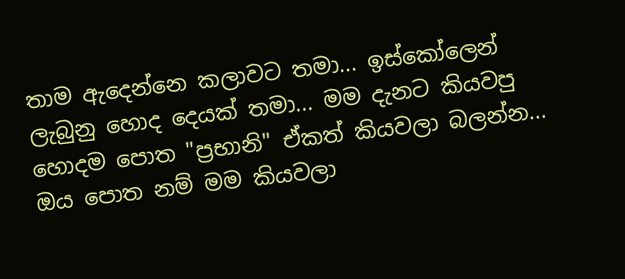තාම ඇදෙන්නෙ කලාවට තමා... ඉස්කෝලෙන් ලැබුනු හොද දෙයක් තමා... මම දැනට කියවපු හොදම පොත "ප්‍රභානි" ඒකත් කියවලා බලන්න... ඔය පොත නම් මම කියවලා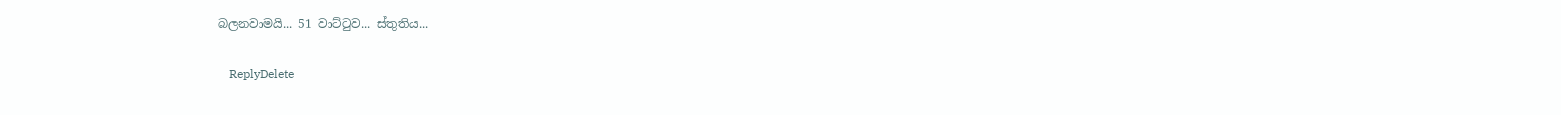බලනවාමයි... 51 වාට්ටුව... ස්තුතිය...

    ReplyDelete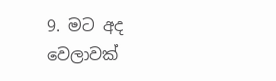9. මට අද වෙලාවක්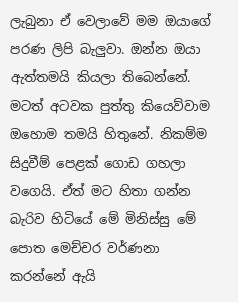ලැබුනා ඒ වෙලාවේ මම ඔයාගේ පරණ ලිපි බැලුවා. ඔන්න ඔයා ඇත්තමයි කියලා තිබෙන්නේ. මටත් අටවක පුත්තු කියෙව්වාම ඔහොම තමයි හිතුනේ. නිකම්ම සිදුවීම් පෙළක් ගොඩ ගහලා වගෙයි. ඒත් මට හිතා ගන්න බැරිව හිටියේ මේ මිනිස්සු මේ පොත මෙච්චර වර්ණනා කරන්නේ ඇයි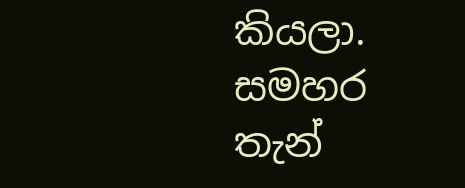කියලා. සමහර තැන්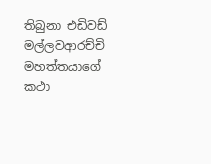තිබුනා එඩිවඩ් මල්ලවආරච්චි මහත්තයාගේ කථා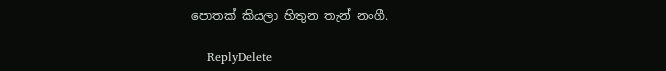පොතක් කියලා හිතුන තැන් නංගී.

    ReplyDelete